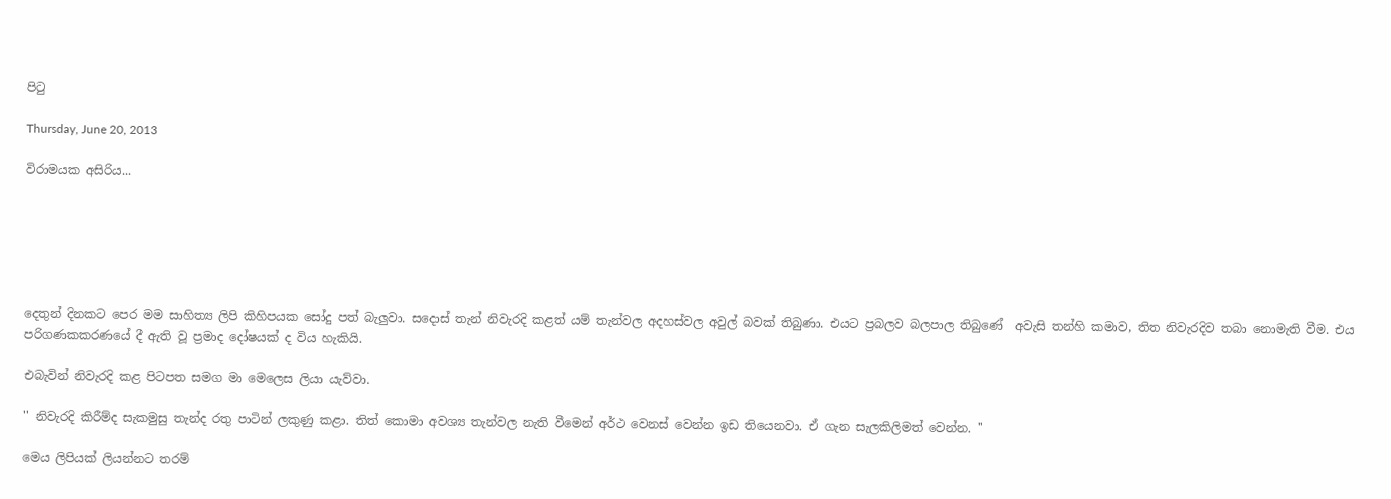පිටු

Thursday, June 20, 2013

විරාමයක අසිරිය...






දෙතුන් දිනකට පෙර මම සාහිත්‍ය ලිපි කිහිපයක සෝදු පත් බැලුවා. සදොස් තැන් නිවැරදි කළත් යම් තැන්වල අදහස්වල අවුල් බවක් තිබුණා. එයට ප්‍රබලව බලපාල තිබුණේ  අවැසි තන්හි කමාව, තිත නිවැරදිව තබා නොමැති වීම. එය පරිගණකකරණයේ දී ඇති වූ ප්‍රමාද දෝෂයක් ද විය හැකියි.

එබැවින් නිවැරදි කළ පිටපත සමග මා මෙලෙස ලියා යැව්වා.

'' නිවැරදි කිරීම්ද සැකමුසු තැන්ද රතු පාටින් ලකුණු කළා. තිත් කොමා අවශ්‍ය තැන්වල නැති වීමෙන් අර්ථ වෙනස් වෙන්න ඉඩ තියෙනවා. ඒ ගැන සැලකිලිමත් වෙන්න. ''

මෙය ලිපියක් ලියන්නට තරම්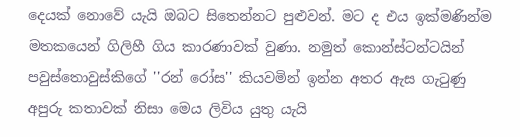දෙයක් නොවේ යැයි ඔබට සිතෙන්නට පුළුවන්. මට ද එය ඉක්මණින්ම මතකයෙන් ගිලිහී ගිය කාරණාවක් වුණා. නමුත් කොන්ස්ටන්ටයින් පවුස්තොවුස්කිගේ ''රන් රෝස'' කියවමින් ඉන්න අතර ඇස ගැටුණු අපුරු කතාවක් නිසා මෙය ලිවිය යුතු යැයි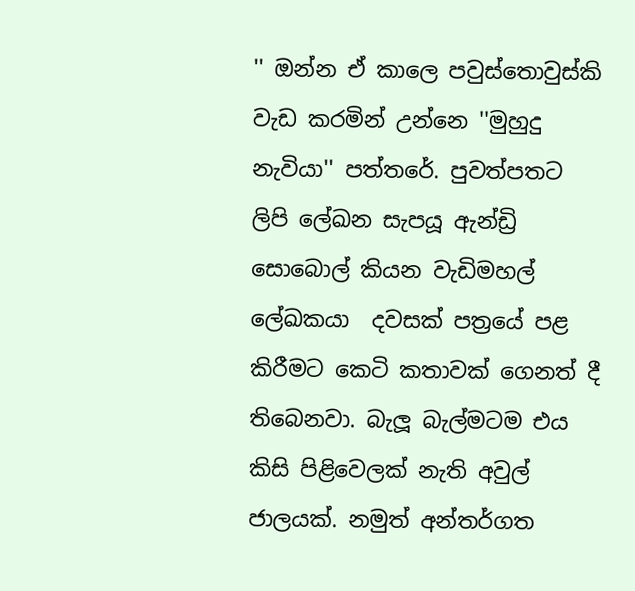'' ඔන්න ඒ කාලෙ පවුස්තොවුස්කි වැඩ කරමින් උන්නෙ ''මුහුදු නැවියා'' පත්තරේ. පුවත්පතට ලිපි ලේඛන සැපයූ ඇන්ඩ්‍රි සොබොල් කියන වැඩිමහල් ලේඛකයා  දවසක් පත්‍රයේ පළ කිරීමට කෙටි කතාවක් ගෙනත් දී තිබෙනවා. බැලූ බැල්මටම එය කිසි පිළිවෙලක් නැති අවුල් ජාලයක්. නමුත් අන්තර්ගත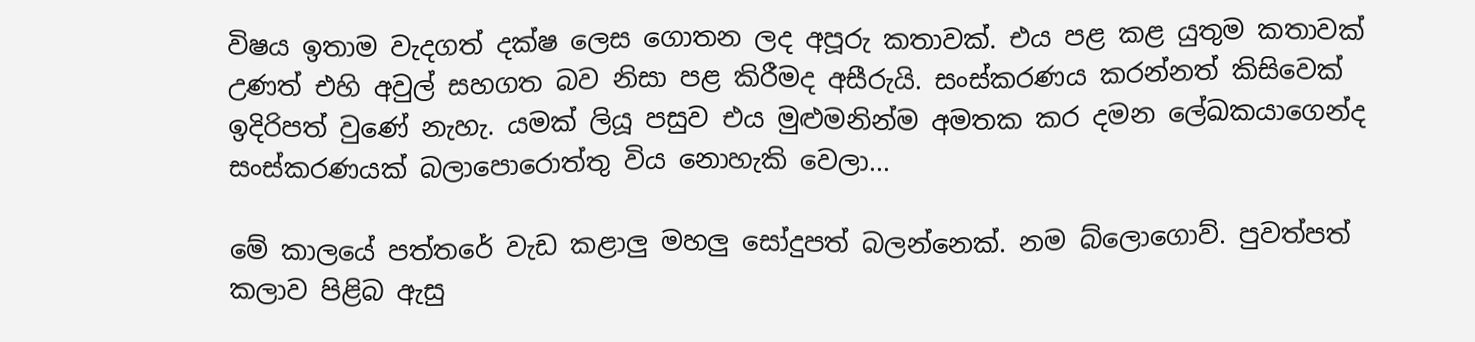විෂය ‍ඉතාම වැදගත් දක්ෂ ලෙස ගොතන ලද අපූරු කතාවක්. එය පළ කළ යුතුම කතාවක් උණත් එහි අවුල් සහගත බව නිසා පළ කිරීමද අසීරුයි. සංස්කරණය කරන්නත් කිසිවෙක් ඉදිරිපත් වුණේ නැහැ. යමක් ලියූ පසුව එය මුළුමනින්ම අමතක කර දමන ලේඛකයාගෙන්ද සංස්කරණයක් බලාපොරොත්තු විය නොහැකි වෙලා...

මේ කාලයේ පත්තරේ වැඩ කළාලු මහලු සෝදුපත් බලන්නෙක්. නම බ්ලොගොව්. පුවත්පත් කලාව පිළිබ ඇසු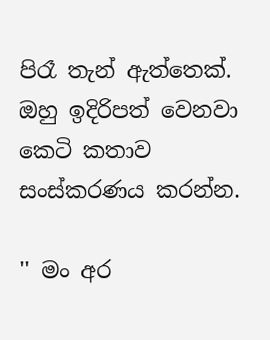පිරෑ තැන් ඇත්තෙක්. ඔහු ඉදිරිපත් වෙනවා කෙටි කතාව සංස්කරණය කරන්න.

'' මං අර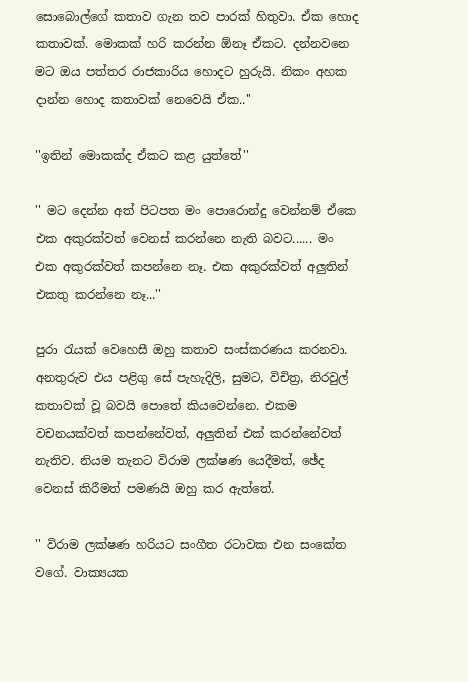සොබොල්ගේ කතාව ගැන තව පාරක් හිතුවා. ඒක ‍හොද කතාවක්. මොකක් හරි කරන්න ඕනෑ ඒකට. දන්නවනෙ මට ඔය පත්තර රාජකාරිය හොදට හුරුයි. නිකං අහක දාන්න හොද කතාවක් නෙවෙයි ඒක..''

''ඉතින් මොකක්ද ඒකට කළ යුත්තේ''

'' මට දෙන්න අත් පිටපත මං පොරොන්දු වෙන්නම් ඒකෙ එක අකුරක්වත් වෙනස් කරන්නෙ නැති බවට...... මං එක අකුරක්වත් කපන්නෙ නෑ. එක අකුරක්වත් අලුතින් එකතු කරන්නෙ නෑ...''

පුරා රැයක් වෙහෙසී ඔහු කතාව සංස්කරණය කරනවා. අනතුරුව එය පළිගු සේ පැහැදිලි, සුමට, විචිත්‍ර, නිරවුල් කතාවක් වූ බවයි පොතේ කියවෙන්නෙ. එකම වචනයක්වත් කපන්නේවත්, අලුතින් එක් කරන්නේවත් නැතිව. නියම තැනට විරාම ලක්ෂණ යෙදීමත්, ඡේද වෙනස් කිරීමත් පමණයි ඔහු කර ඇත්තේ.

'' විරාම ලක්ෂණ හරියට සංගීත රටාවක එන සංකේත වගේ. වාක්‍යයක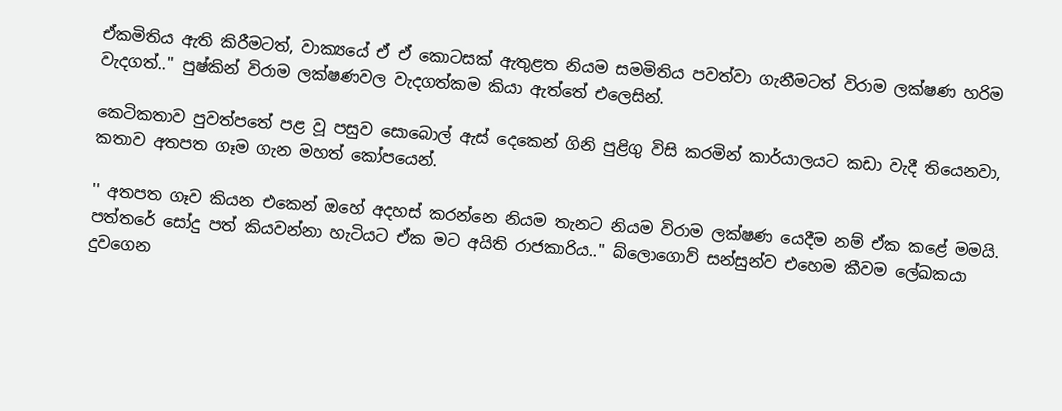ඒකමිතිය ඇති කිරීමටත්, වාක්‍යයේ ඒ ඒ ‍කොටසක් ඇතුළත නියම සමමිතිය පවත්වා ගැනීමටත් විරාම ලක්ෂණ හරිම වැදගත්..'' පුෂ්කින් විරාම ලක්ෂණවල වැදගත්කම කියා ඇත්තේ එලෙසින්.

කෙටිකතාව පුවත්පතේ පළ වූ පසුව සොබොල් ඇස් දෙකෙන් ගිනි පුළිගු විසි කරමින් කාර්යාලයට කඩා වැදී තියෙනවා,  කතාව අතපත ගෑම ගැන මහත් කෝපයෙන්.

'' අතපත ගෑව කියන එකෙන් ඔහේ අදහස් කරන්නෙ නියම තැනට නියම විරාම ලක්ෂණ යෙදීම නම් ඒක කළේ මමයි. පත්තරේ සෝදු පත් කියවන්නා හැටියට ඒක මට අයිති රාජකාරිය..'' බ්ලොගොව් සන්සුන්ව එහෙම කීවම ලේඛකයා දුවගෙන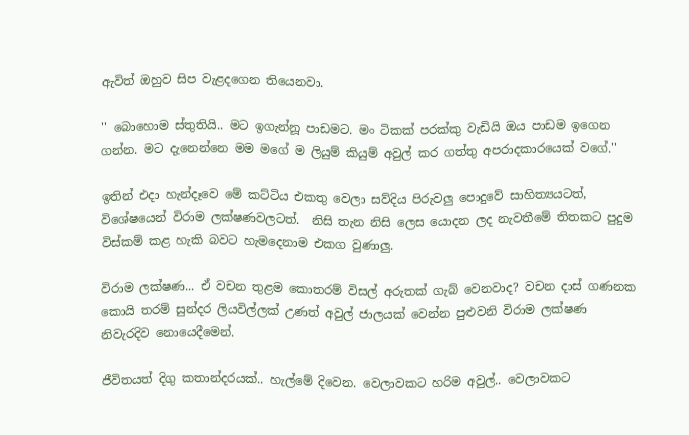ඇවිත් ඔහුව සිප වැළදගෙන තියෙනවා.

'' බොහොම ස්තුතියි.. මට ඉගැන්නූ පාඩමට. මං ටිකක් පරක්කු වැඩියි ඔය පාඩම ඉගෙන ගන්න. මට දැනෙන්නෙ මම මගේ ම ලියුම් කියුම් අවුල් කර ගත්තු අපරාදකාරයෙක් ව‍ගේ.''

ඉතින් එදා හැන්දෑවෙ මේ කට්ටිය එකතු වෙලා සව්දිය පිරුවලු පොදුවේ සාහිත්‍යයටත්, විශේෂයෙන් විරාම ලක්ෂණවලටත්.  නිසි තැන නිසි ලෙස යොදන ලද නැවතීමේ තිතකට පුදුම විස්කම් කළ හැකි බවට හැමදෙනාම එකග වුණාලු.

විරාම ලක්ෂණ... ඒ වචන තුළම කොතරම් විසල් අරුතක් ගැබ් වෙනවාද? වචන දාස් ගණනක කොයි තරම් සුන්දර ලියවිල්ලක් උණත් අවුල් ජාලයක් වෙන්න පුළුවනි විරාම ලක්ෂණ නිවැරදිව නොයෙදීමෙන්.

ජීවිතයත් දිගු කතාන්දරයක්.. හැල්මේ දිවෙන. වෙලාවකට හරිම අවුල්.. වෙලාවකට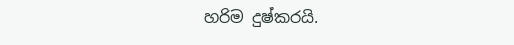හරිම දුෂ්කරයි.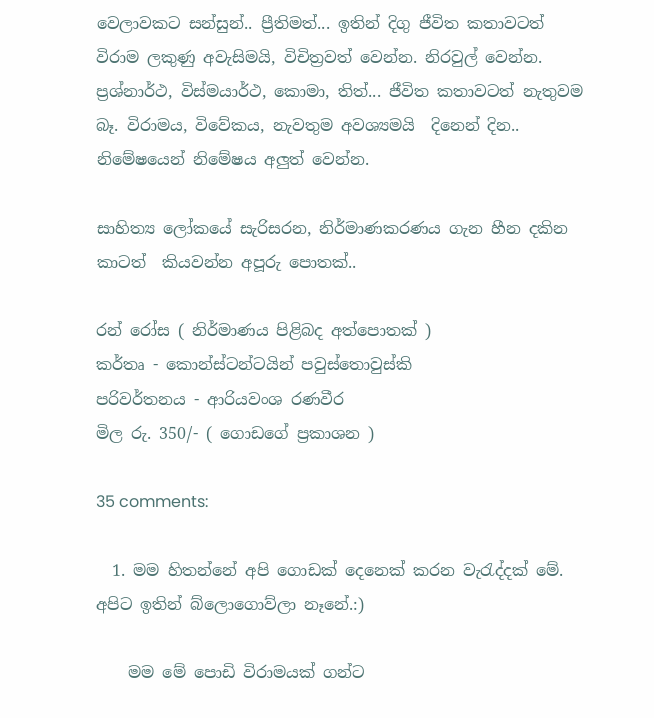වෙලාවකට සන්සුන්.. ප්‍රීතිමත්... ඉතින් දිගු ජීවිත කතාවටත් විරාම ලකුණු අවැසිමයි, විචිත්‍රවත් වෙන්න. නිරවුල් වෙන්න.  ප්‍රශ්නාර්ථ, විස්මයාර්ථ, කොමා, තිත්... ජීවිත කතාවටත් නැතුවම බෑ. විරාමය, විවේකය, නැවතුම අවශ්‍යමයි  දිනෙන් දින.. නිමේෂයෙන් නිමේෂය අලුත් වෙන්න.

සාහිත්‍ය ලෝකයේ සැරිසරන, නිර්මාණකරණය ගැන හීන දකින කාටත්  කියවන්න අපූරු පොතක්..

රන් රෝස ( නිර්මාණය පිළිබද අත්පොතක් )
කර්තෘ - කොන්ස්ටන්ටයින් පවුස්තොවුස්කි
පරිවර්තනය - ආරියවංශ රණවීර
මිල රු. 350/- ( ගොඩගේ ප්‍රකාශන )

35 comments:

  1. මම හිතන්නේ අපි ගොඩක් දෙනෙක් කරන වැරැද්දක් මේ. අපිට ඉතින් බ්ලොගොව්ලා නෑනේ.:)

    මම මේ පොඩි විරාමයක් ගන්ට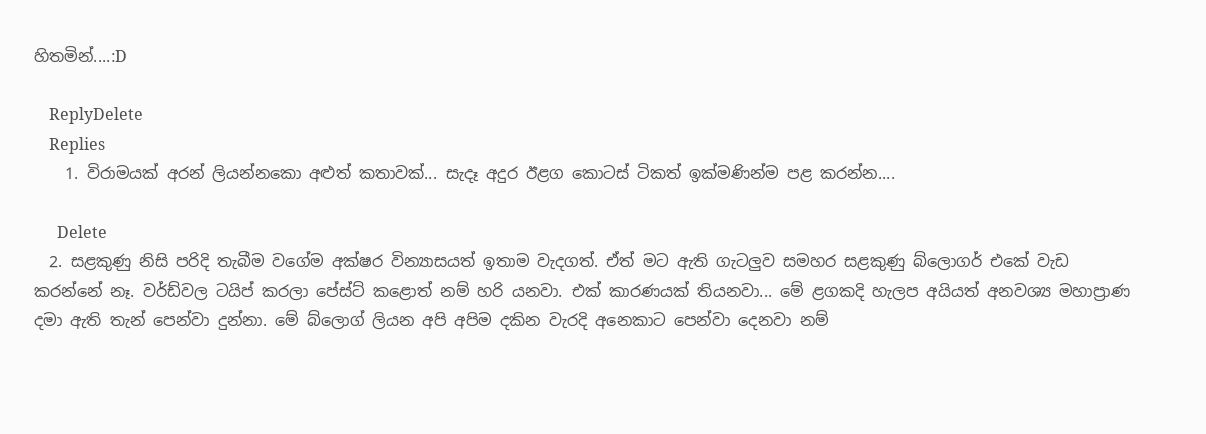හිතමින්....:D

    ReplyDelete
    Replies
    1. විරාමයක් අරන් ලියන්නකො අළුත් කතාවක්... සැදෑ අදුර ඊළග කොටස් ටිකත් ඉක්මණින්ම පළ කරන්න....

      Delete
  2. සළකුණු නිසි පරිදි තැබීම වගේම අක්ෂර වින්‍යාසයත් ඉතාම වැදගත්. ඒත් මට ඇති ගැටලුව සමහර සළකුණු බ්ලොගර් එකේ වැඩ කරන්නේ නෑ. වර්ඩ්වල ටයිප් කරලා පේස්ට් කළොත් නම් හරි යනවා. එක් කාරණයක් තියනවා... මේ ළගකදි හැලප අයියත් අනවශ්‍ය මහාප්‍රාණ දමා ඇති තැන් පෙන්වා දුන්නා. මේ බ්ලොග් ලියන අපි අපිම දකින වැරදි අනෙකාට පෙන්වා දෙනවා නම්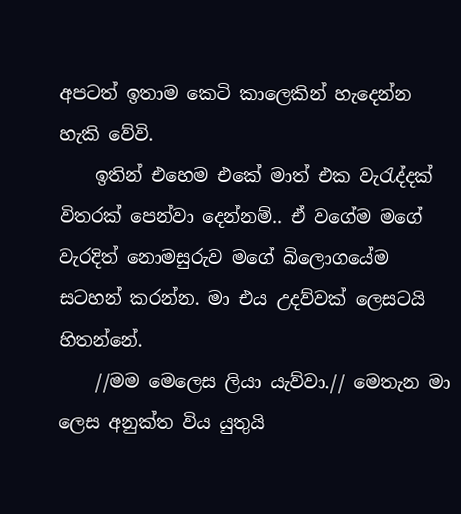අපටත් ඉතාම කෙටි කාලෙකින් හැදෙන්න හැකි වේවි.
    ඉතින් එහෙම එකේ මාත් එක වැරැද්දක් විතරක් පෙන්වා දෙන්නම්.. ඒ වගේම මගේ වැරදිත් නොමසුරුව මගේ බිලොගයේම සටහන් කරන්න. මා එය උදව්වක් ලෙසටයි හිතන්නේ.
    //මම මෙලෙස ලියා යැව්වා.// මෙතැන මා ලෙස අනුක්ත විය යුතුයි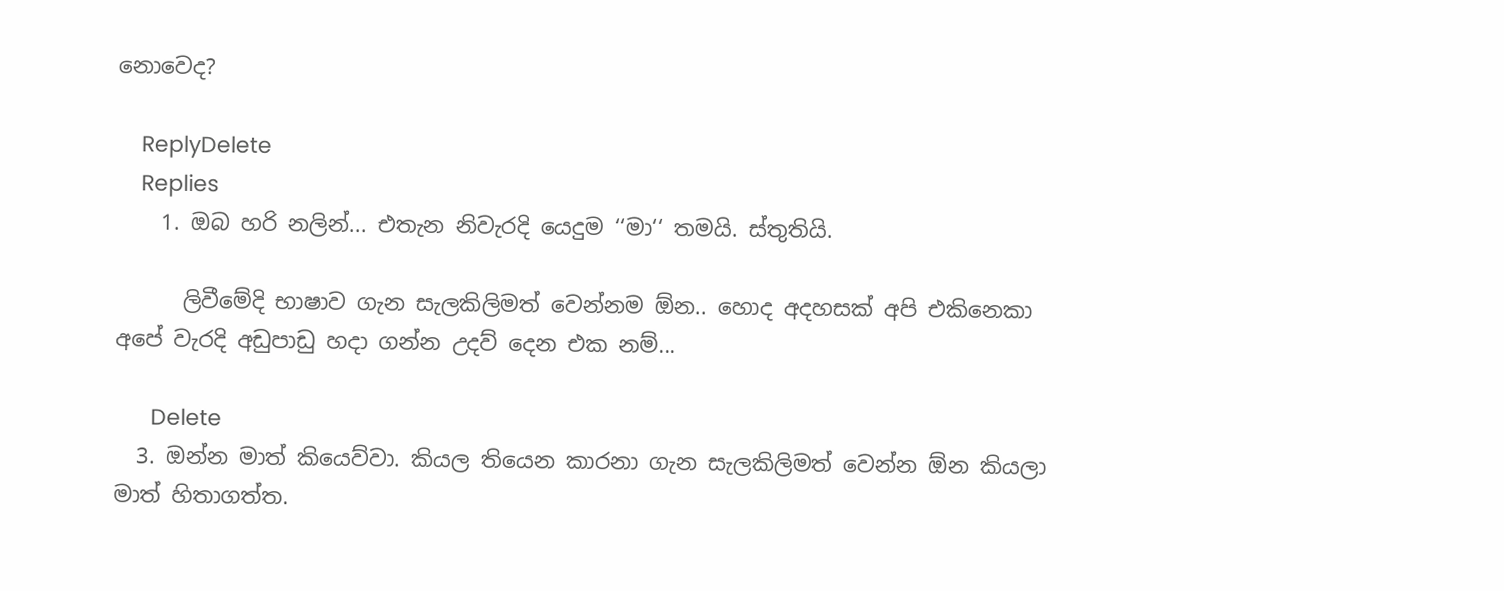නොවෙද?

    ReplyDelete
    Replies
    1. ඔබ හරි නලින්... එතැන නිවැරදි යෙදුම ‘‘මා‘‘ තමයි. ස්තුතියි.

      ලිවීමේදි භාෂාව ගැන සැලකිලිමත් වෙන්නම ඕන.. හොද අදහසක් අපි එකිනෙකා අපේ වැරදි අඩුපාඩු හදා ගන්න උදව් දෙන එක නම්...

      Delete
  3. ඔන්න මාත් කියෙව්වා. කියල තියෙන කාරනා ගැන සැලකිලිමත් වෙන්න ඕන කියලා මාත් හිතාගත්ත.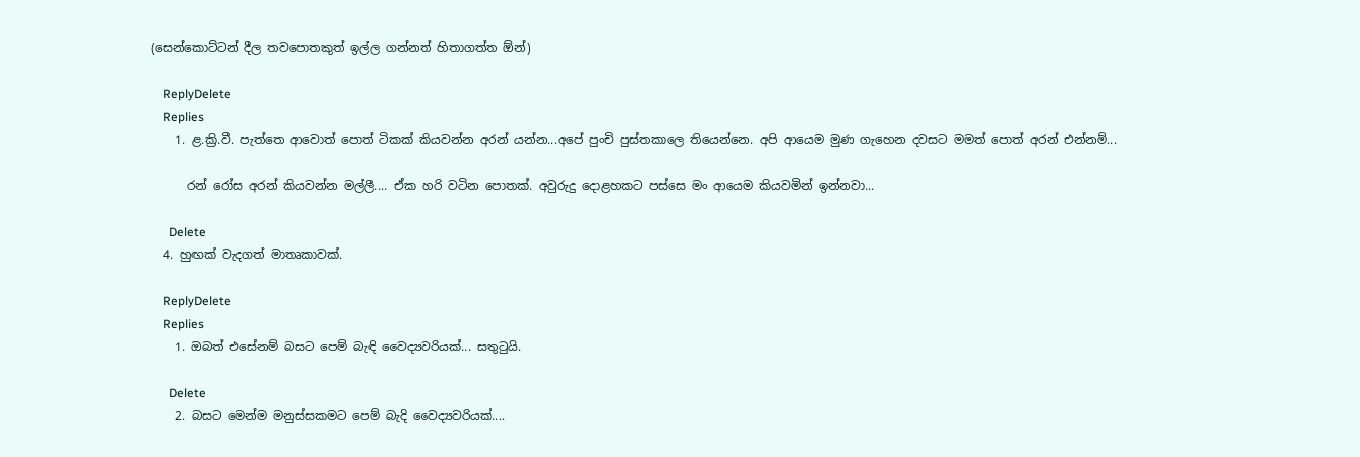(සෙන්කොට්ටන් දීල තවපොතකුත් ඉල්ල ගන්නත් හිතාගත්ත ඕන්)

    ReplyDelete
    Replies
    1. ළ.ක්‍රි.වී. පැත්තෙ ආවොත් පොත් ටිකක් කියවන්න අරන් යන්න...අපේ පුංචි පුස්තකාලෙ තියෙන්නෙ. අපි ආයෙම මුණ ගැහෙන දවසට මමත් පොත් අරන් එන්නම්...

      රන් රෝස අරන් කියවන්න මල්ලී.... ඒක හරි වටින පොතක්. අවුරුදු දොළහකට පස්සෙ මං ආයෙම කියවමින් ඉන්නවා...

      Delete
  4. හුඟක් වැදගත් මාතෘකාවක්.

    ReplyDelete
    Replies
    1. ඔබත් එසේනම් බසට පෙම් බැඳි වෛද්‍යවරියක්... සතුටුයි.

      Delete
    2. බසට මෙන්ම මනුස්සකමට පෙම් බැදි වෛද්‍යවරියක්....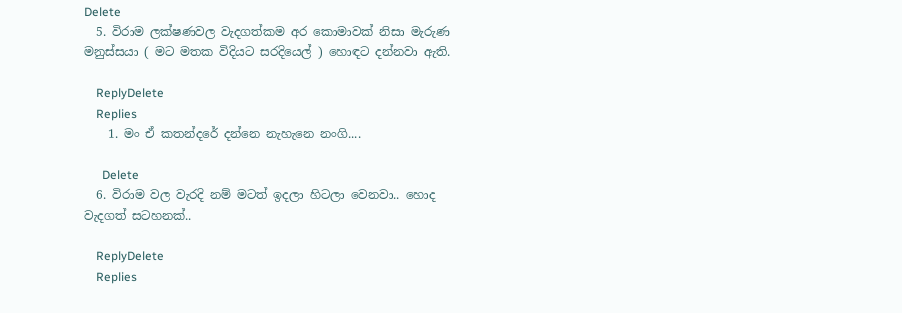Delete
  5. විරාම ලක්ෂණවල වැදගත්කම අර කොමාවක් නිසා මැරුණ මනුස්සයා ( මට මතක විදියට සරදියෙල් ) හොඳට දන්නවා ඇති.

    ReplyDelete
    Replies
    1. මං ඒ කතන්දරේ දන්නෙ නැහැනෙ නංගි....

      Delete
  6. විරාම වල වැරදි නම් මටත් ඉදලා හිටලා වෙනවා.. හොද වැදගත් සටහනක්..

    ReplyDelete
    Replies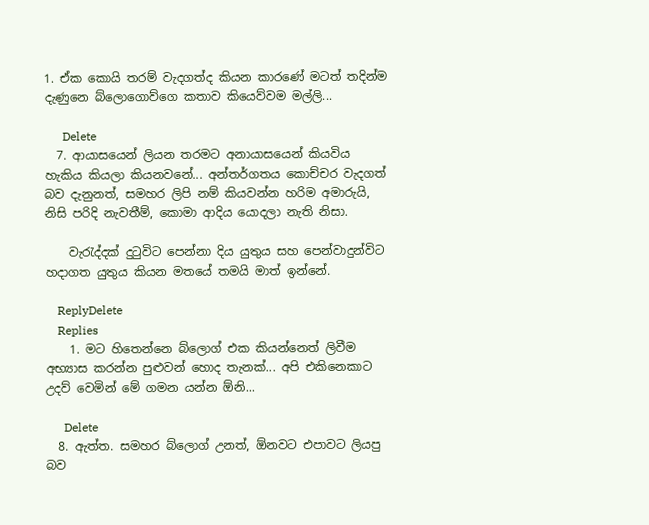1. ඒක කොයි තරම් වැදගත්ද කියන කාරණේ මටත් තදින්ම දැණුනෙ බ්ලොගොව්ගෙ කතාව කියෙව්වම මල්ලි...

      Delete
  7. ආයාසයෙන් ලියන තරමට අනායාසයෙන් කියවිය හැකිය කියලා කියනවනේ... අන්තර්ගතය කොච්චර වැදගත් බව දැනුනත්, සමහර ලිපි නම් කියවන්න හරිම අමාරුයි, නිසි පරිදි නැවතීම්, කොමා ආදිය යොදලා නැති නිසා.

    වැරැද්දක් දුටුවිට පෙන්නා දිය යුතුය සහ පෙන්වාදුන්විට හදාගත යුතුය කියන මතයේ තමයි මාත් ඉන්නේ.

    ReplyDelete
    Replies
    1. මට හිතෙන්නෙ බ්ලොග් එක කියන්නෙත් ලිවීම අභ්‍යාස කරන්න පුළුවන් හොද තැනක්... අපි එකිනෙකාට උදව් වෙමින් මේ ගමන යන්න ඕනි...

      Delete
  8. ඇත්ත. සමහර බ්ලොග් උනත්, ඕනවට එපාවට ලියපු බව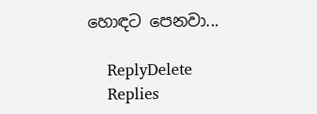හොඳට පෙනවා...

    ReplyDelete
    Replies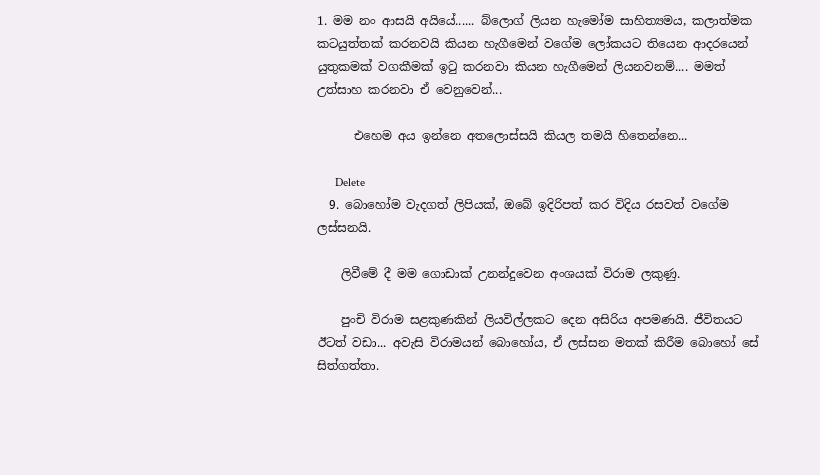1. මම නං ආසයි අයියේ...... බ්ලොග් ලියන හැමෝම සාහිත්‍යමය, කලාත්මක කටයුත්තක් කරනවයි කියන හැගීමෙන් වගේම ලෝකයට තියෙන ආද‍රයෙන් යුතුකමක් වගකීමක් ඉටු කරනවා කියන හැගීමෙන් ලියනවනම්.... මමත් උත්සාහ කරනවා ඒ වෙනුවෙන්...

      එහෙම අය ඉන්නෙ අතලොස්සයි කියල තමයි හිතෙන්නෙ...

      Delete
  9. බොහෝම වැදගත් ලිපියක්, ඔබේ ඉදිරිපත් කර විදිය රසවත් වගේම ලස්සනයි.

    ලිවීමේ දී මම ගොඩාක් උනන්දුවෙන අංශයක් විරාම ලකුණු.

    පුංචි විරාම සළකුණකින් ලියවිල්ලකට දෙන අසිරිය අපමණයි. ජීවිතයට ඊටත් වඩා... අවැසි විරාමයන් බොහෝය, ඒ ලස්සන මතක් කිරීම බොහෝ සේ සිත්ගත්තා.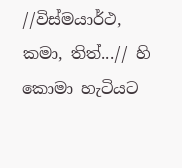//විස්මයාර්ථ, කමා, තිත්...// හි කොමා හැටියට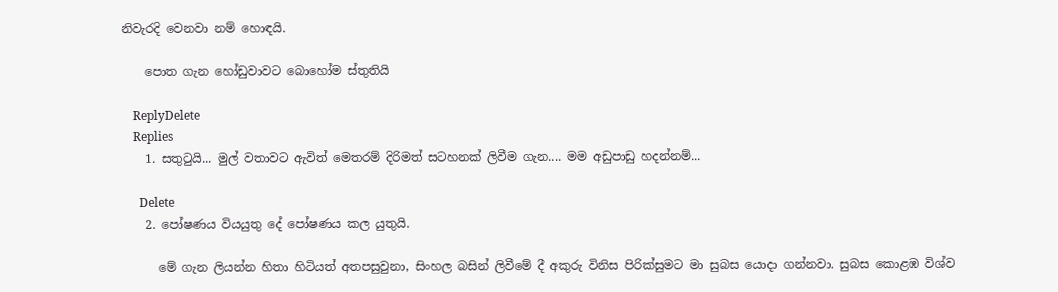නිවැරදි වෙනවා නම් හොඳයි.

    පොත ගැන හෝඩුවාවට බොහෝම ස්තුතියි

    ReplyDelete
    Replies
    1. සතුටුයි... මුල් වතාවට ඇවිත් මෙතරම් දිරිමත් සටහනක් ලිවීම ගැන.... මම අඩුපාඩු හදන්නම්...

      Delete
    2. පෝෂණය වියයුතු දේ පෝෂණය කල යුතුයි.

      මේ ගැන ලියන්න හිතා හිටියත් අතපසුවුනා, සිංහල බසින් ලිවීමේ දී අකුරු විනිස පිරික්සුමට මා සුබස යොදා ගන්නවා. සුබස කොළඹ විශ්ව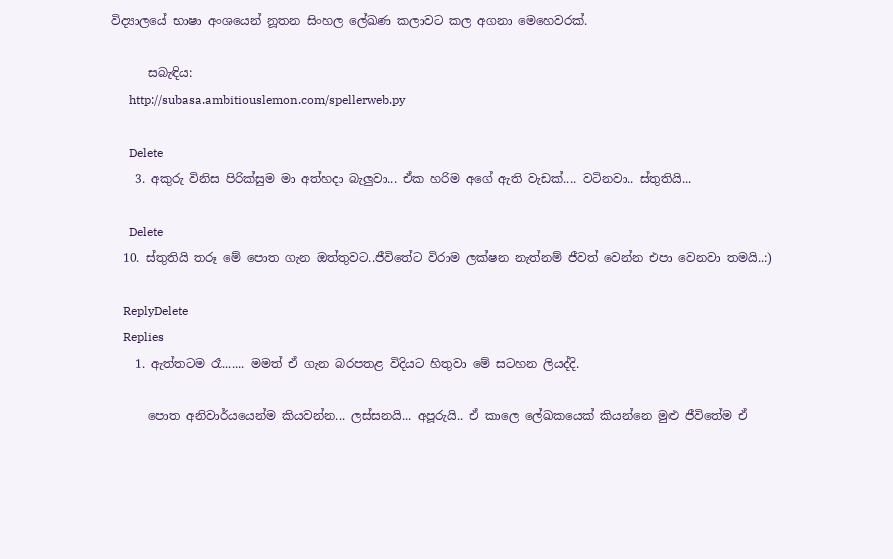විද්‍යාලයේ භාෂා අංශයෙන් නූතන සිංහල ලේඛණ කලාවට කල අගනා මෙහෙවරක්.

      සබැඳිය:
      http://subasa.ambitiouslemon.com/spellerweb.py

      Delete
    3. අකුරු විනිස පිරික්සුම මා අත්හදා බැලුවා... ඒක හරිම අගේ ඇති වැඩක්.... වටිනවා.. ස්තුතියි...

      Delete
  10. ස්තුතියි තරූ මේ පොත ගැන ඔත්තුවට..ජීවිතේට විරාම ලක්ෂන නැත්නම් ජීවත් වෙන්න එපා වෙනවා තමයි..:)

    ReplyDelete
    Replies
    1. ඇත්තටම රෑ....... මමත් ඒ ගැන බරපතළ විදියට හිතුවා මේ සටහන ලියද්දි.

      පොත අනිවාර්යයෙන්ම කියවන්න... ලස්සනයි... අපූරුයි.. ඒ කාලෙ ලේඛකයෙක් කියන්නෙ මුළු ජීවිතේම ඒ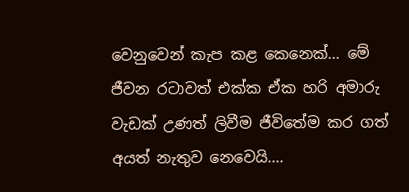වෙනුවෙන් කැප කළ කෙනෙක්... මේ ජීවන රටාවත් එක්ක ඒක හරි අමාරු වැඩක් උණත් ලිවීම ජීවිතේම කර ගත් අයත් නැතුව නෙවෙයි....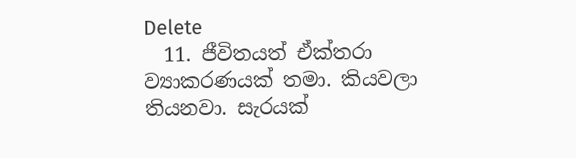Delete
  11. ජීවිතයත් ඒක්තරා ව්‍යාකරණයක් තමා. කියවලා තියනවා. සැරයක්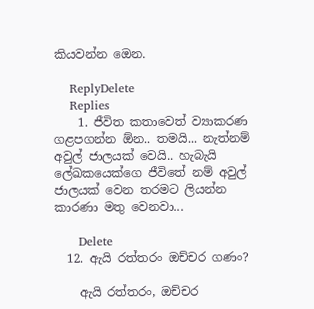කියවන්න ඔෙන.

    ReplyDelete
    Replies
    1. ජීවිත කතාවෙත් ව්‍යාකරණ ගළපගන්න ඕන.. තමයි... නැත්නම් අවුල් ජාලයක් වෙයි.. හැබැයි ලේඛකයෙක්ගෙ ජීවිතේ නම් අවුල් ජාලයක් වෙන තරමට ලියන්න කාරණා මතු වෙනවා...

      Delete
  12. ඇයි රත්තරං ඔච්චර ගණං?

    ඇයි රත්තරං, ඔච්චර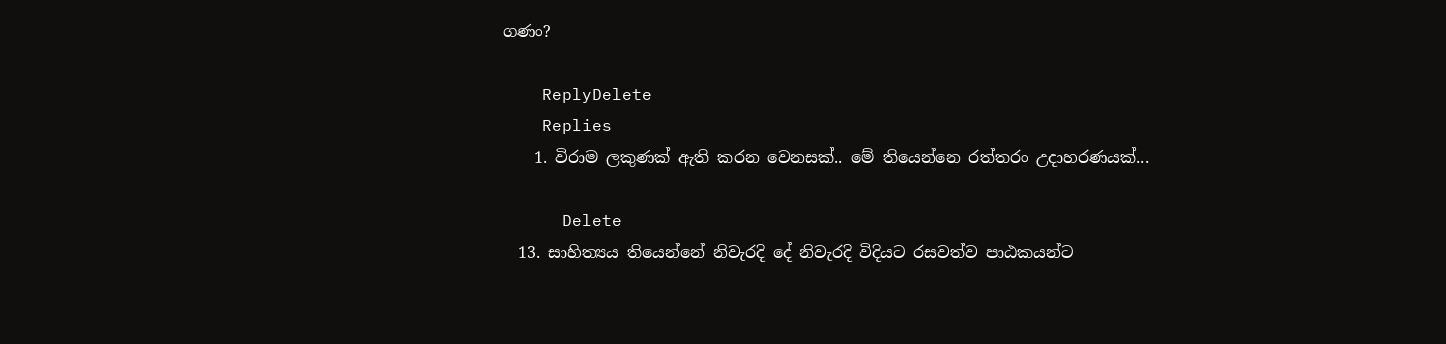ගණං?

    ReplyDelete
    Replies
    1. විරාම ලකුණක් ඇති කරන වෙනසක්.. මේ තියෙන්නෙ රත්තරං උදාහරණයක්...

      Delete
  13. සාහිත්‍යය තියෙන්නේ නිවැරදි දේ නිවැරදි විදියට රසවත්ව පාඨකයන්ට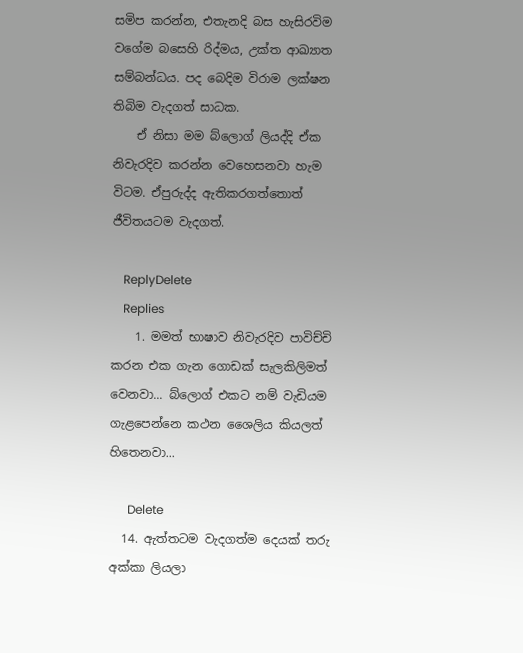සමිප කරන්න, එතැනදි බස හැසිරවිම වගේම බසෙහි රිද්මය, උක්ත ආඛ්‍යාත සම්බන්ධය. පද බෙදිම විරාම ලක්ෂන තිබිම වැදගත් සාධක.
    ඒ නිසා මම බ්ලොග් ලියද්දි ඒක නිවැරදිව කරන්න වෙහෙසනවා හැම විටම. ඒපුරුද්ද ඇතිකරගත්තොත් ජීවිතයටම වැදගත්.

    ReplyDelete
    Replies
    1. මමත් භාෂාව නිවැරදිව පාවිච්චි කරන එක ගැන ගොඩක් සැලකිලිමත් වෙනවා... බ්ලොග් එකට නම් වැඩියම ගැළපෙන්නෙ කථන ශෛලිය කියලත් හිතෙනවා...

      Delete
  14. ඇත්තටම වැදගත්ම දෙයක් තරු අක්කා ලියලා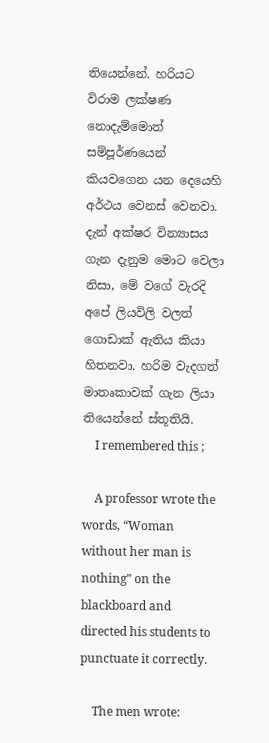තියෙන්නේ. හරියට විරාම ලක්ෂණ නොදැම්මොත් සම්පූර්ණයෙන් කියවගෙන යන දෙයෙහි අර්ථය වෙනස් වෙනවා. දැන් අක්ෂර වින්‍යාසය ගැන දැනුම මොට වෙලා නිසා, මේ වගේ වැරදි අපේ ලියවිලි වලත් ගොඩාක් ඇතිය කියා හිතනවා. හරිම වැදගත් මාතෘකාවක් ගැන ලියා තියෙන්නේ ස්තූතියි.
    I remembered this ;

    A professor wrote the words, “Woman without her man is nothing” on the blackboard and directed his students to punctuate it correctly.

    The men wrote: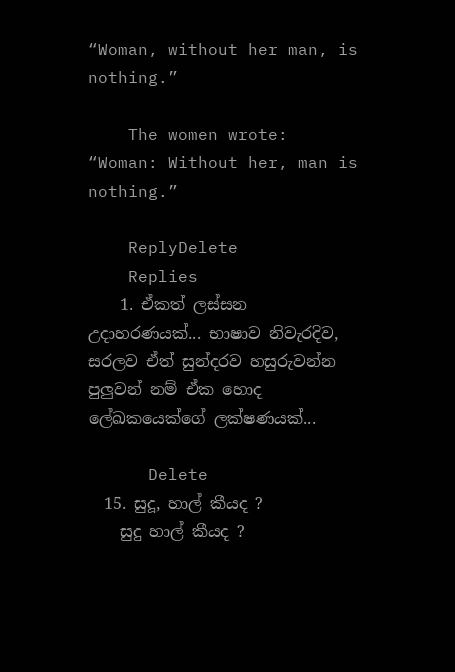“Woman, without her man, is nothing.”

    The women wrote: “Woman: Without her, man is nothing.”

    ReplyDelete
    Replies
    1. ඒකත් ලස්සන උදාහරණයක්... භාෂාව නිවැරදිව, සරලව ඒත් සුන්දරව හසුරුවන්න පුලුවන් නම් ඒක හොද ලේඛකයෙක්ගේ ලක්ෂණයක්...

      Delete
  15. සුදූ, හාල් කීයද ?
    සුදු හාල් කීයද ?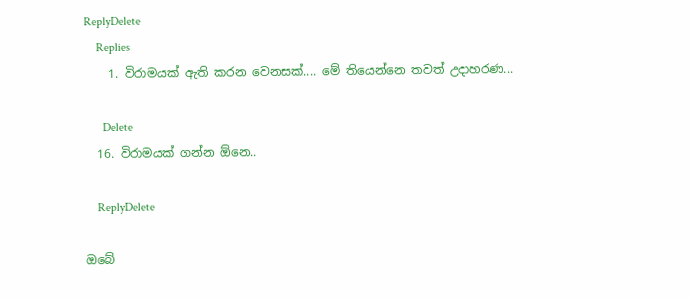ReplyDelete
    Replies
    1. විරාමයක් ඇති කරන වෙනසක්.... මේ තියෙන්නෙ තවත් උදාහරණ...

      Delete
  16. විරාමයක් ගන්න ඕනෙ..

    ReplyDelete

ඔබේ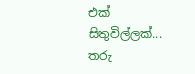එක් සිතුවිල්ලක්... තරු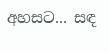අහසට... සඳ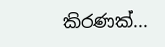කිරණක්...